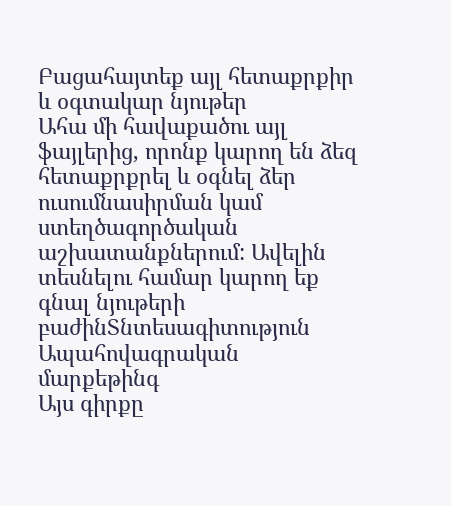Բացահայտեք այլ հետաքրքիր և օգտակար նյութեր
Ահա մի հավաքածու այլ ֆայլերից, որոնք կարող են ձեզ հետաքրքրել և օգնել ձեր ուսումնասիրման կամ ստեղծագործական աշխատանքներում: Ավելին տեսնելու համար կարող եք գնալ նյութերի բաժինՏնտեսագիտություն
Ապահովագրական մարքեթինգ
Այս գիրքը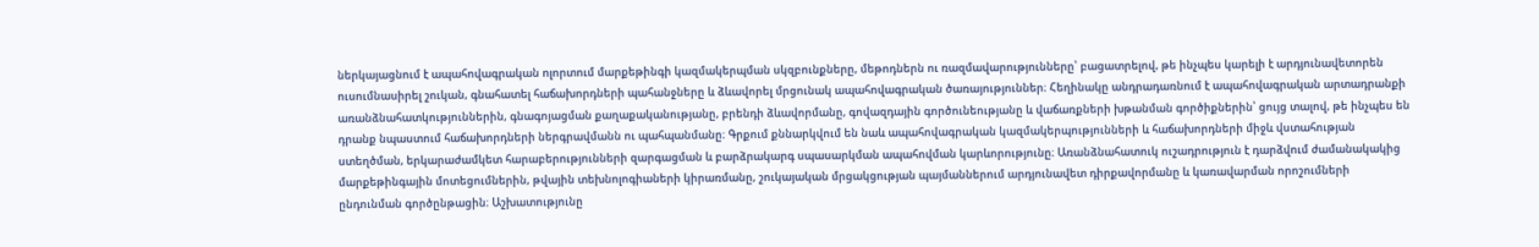ներկայացնում է ապահովագրական ոլորտում մարքեթինգի կազմակերպման սկզբունքները, մեթոդներն ու ռազմավարությունները՝ բացատրելով, թե ինչպես կարելի է արդյունավետորեն ուսումնասիրել շուկան, գնահատել հաճախորդների պահանջները և ձևավորել մրցունակ ապահովագրական ծառայություններ։ Հեղինակը անդրադառնում է ապահովագրական արտադրանքի առանձնահատկություններին, գնագոյացման քաղաքականությանը, բրենդի ձևավորմանը, գովազդային գործունեությանը և վաճառքների խթանման գործիքներին՝ ցույց տալով, թե ինչպես են դրանք նպաստում հաճախորդների ներգրավմանն ու պահպանմանը։ Գրքում քննարկվում են նաև ապահովագրական կազմակերպությունների և հաճախորդների միջև վստահության ստեղծման, երկարաժամկետ հարաբերությունների զարգացման և բարձրակարգ սպասարկման ապահովման կարևորությունը։ Առանձնահատուկ ուշադրություն է դարձվում ժամանակակից մարքեթինգային մոտեցումներին, թվային տեխնոլոգիաների կիրառմանը, շուկայական մրցակցության պայմաններում արդյունավետ դիրքավորմանը և կառավարման որոշումների ընդունման գործընթացին։ Աշխատությունը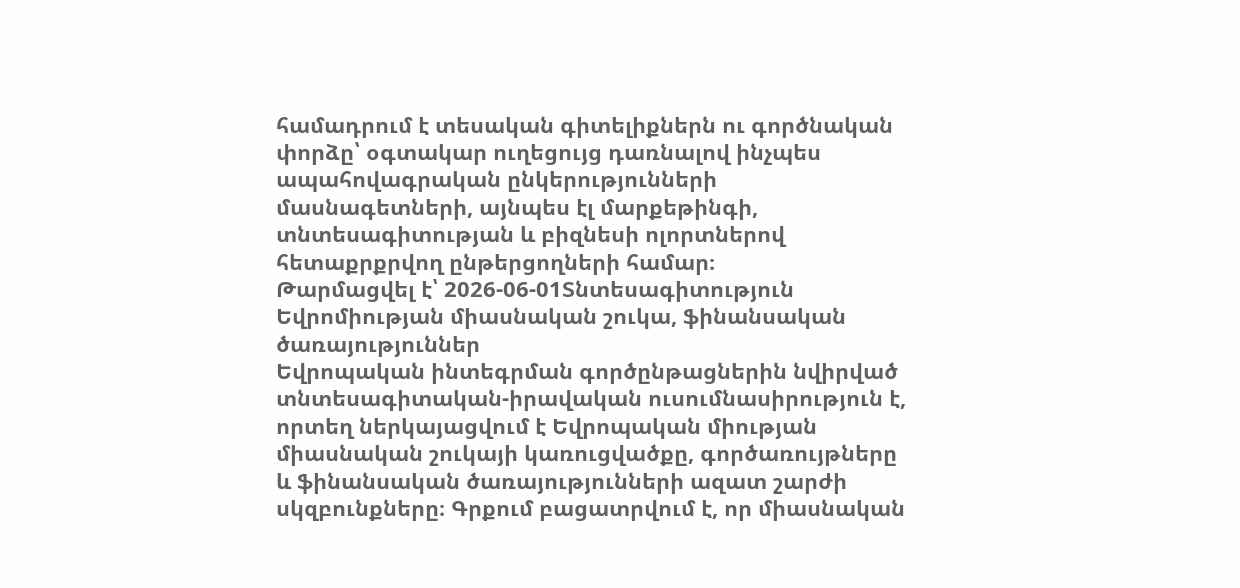համադրում է տեսական գիտելիքներն ու գործնական փորձը՝ օգտակար ուղեցույց դառնալով ինչպես ապահովագրական ընկերությունների մասնագետների, այնպես էլ մարքեթինգի, տնտեսագիտության և բիզնեսի ոլորտներով հետաքրքրվող ընթերցողների համար։
Թարմացվել է՝ 2026-06-01Տնտեսագիտություն
Եվրոմիության միասնական շուկա, ֆինանսական ծառայություններ
Եվրոպական ինտեգրման գործընթացներին նվիրված տնտեսագիտական-իրավական ուսումնասիրություն է, որտեղ ներկայացվում է Եվրոպական միության միասնական շուկայի կառուցվածքը, գործառույթները և ֆինանսական ծառայությունների ազատ շարժի սկզբունքները։ Գրքում բացատրվում է, որ միասնական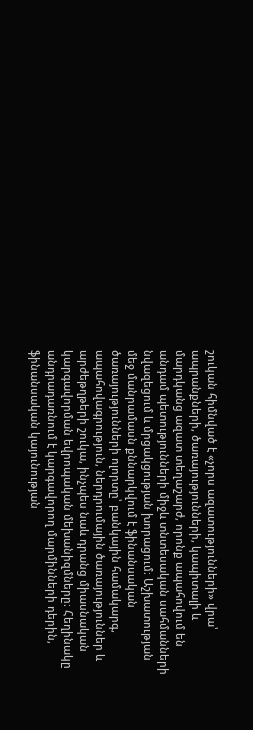շուկան հիմնված է «չորս ազատությունների» վրա՝ ապրանքների, ծառայությունների, կապիտալի և մարդկանց ազատ տեղաշարժ, որոնք ապահովում են անդամ պետությունների միջև տնտեսական սահմանների նվազեցում և մրցակցության խորացում։ Աշխատության մեջ մանրամասն քննարկվում է ֆինանսական ծառայությունների ոլորտը՝ բանկային համակարգ, ապահովագրություն, ներդրումային ծառայություններ և արժեթղթերի շուկա, ինչպես նաև դրանց միասնական կարգավորման եվրոպական մեխանիզմները։ Հեղինակը անդրադառնում է կարգավորող մարմինների դերին, ֆինանսական կայունության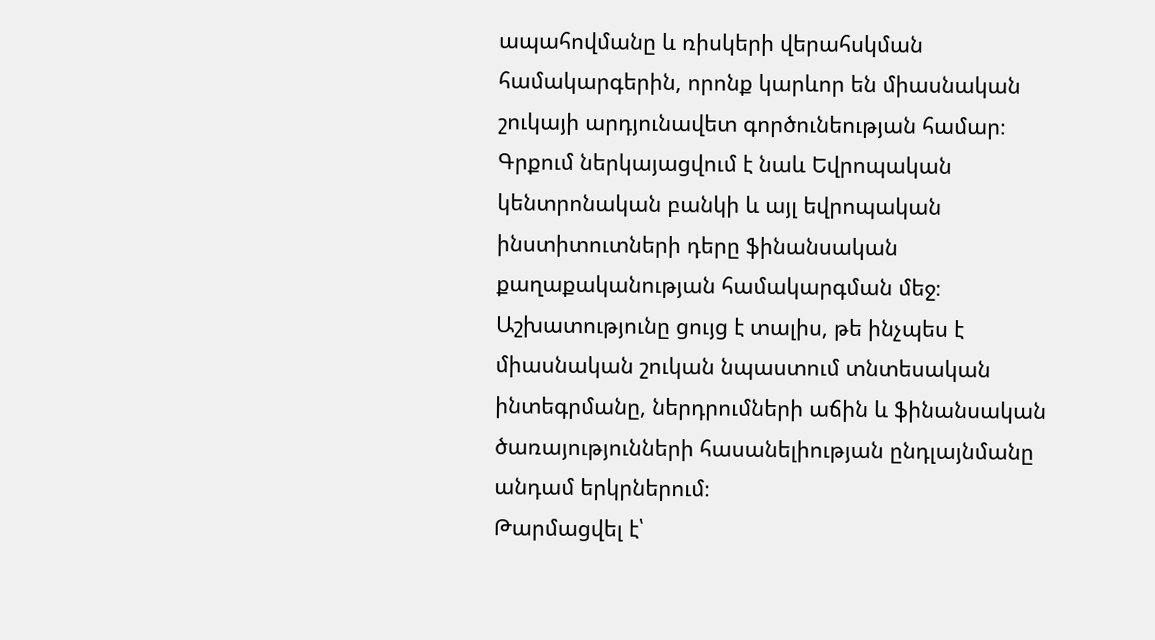ապահովմանը և ռիսկերի վերահսկման համակարգերին, որոնք կարևոր են միասնական շուկայի արդյունավետ գործունեության համար։ Գրքում ներկայացվում է նաև Եվրոպական կենտրոնական բանկի և այլ եվրոպական ինստիտուտների դերը ֆինանսական քաղաքականության համակարգման մեջ։ Աշխատությունը ցույց է տալիս, թե ինչպես է միասնական շուկան նպաստում տնտեսական ինտեգրմանը, ներդրումների աճին և ֆինանսական ծառայությունների հասանելիության ընդլայնմանը անդամ երկրներում։
Թարմացվել է՝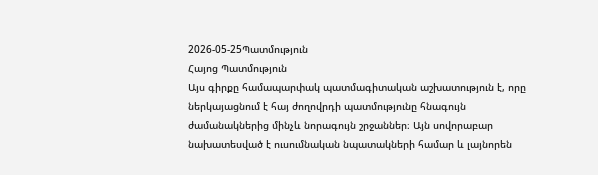2026-05-25Պատմություն
Հայոց Պատմություն
Այս գիրքը համապարփակ պատմագիտական աշխատություն է, որը ներկայացնում է հայ ժողովրդի պատմությունը հնագույն ժամանակներից մինչև նորագույն շրջաններ։ Այն սովորաբար նախատեսված է ուսումնական նպատակների համար և լայնորեն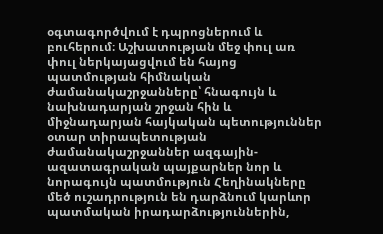օգտագործվում է դպրոցներում և բուհերում։ Աշխատության մեջ փուլ առ փուլ ներկայացվում են հայոց պատմության հիմնական ժամանակաշրջանները՝ հնագույն և նախնադարյան շրջան հին և միջնադարյան հայկական պետություններ օտար տիրապետության ժամանակաշրջաններ ազգային-ազատագրական պայքարներ նոր և նորագույն պատմություն Հեղինակները մեծ ուշադրություն են դարձնում կարևոր պատմական իրադարձություններին,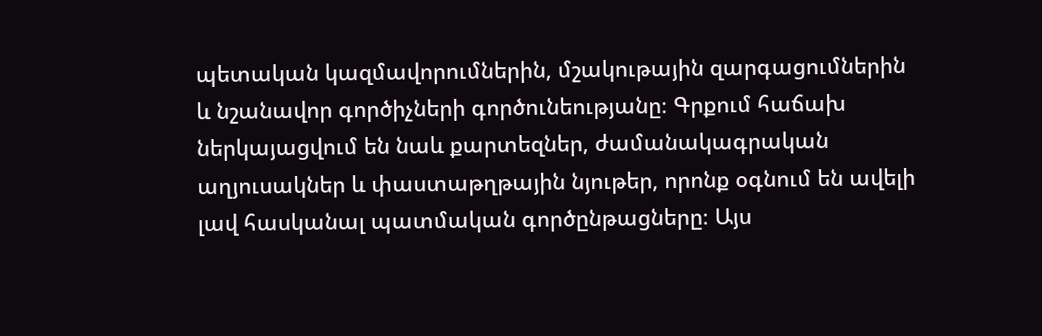պետական կազմավորումներին, մշակութային զարգացումներին և նշանավոր գործիչների գործունեությանը։ Գրքում հաճախ ներկայացվում են նաև քարտեզներ, ժամանակագրական աղյուսակներ և փաստաթղթային նյութեր, որոնք օգնում են ավելի լավ հասկանալ պատմական գործընթացները։ Այս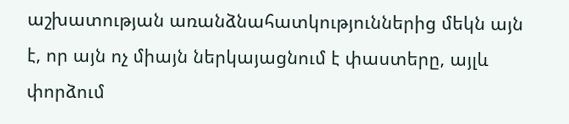աշխատության առանձնահատկություններից մեկն այն է, որ այն ոչ միայն ներկայացնում է փաստերը, այլև փորձում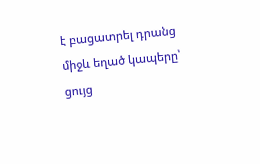է բացատրել դրանց միջև եղած կապերը՝ ցույց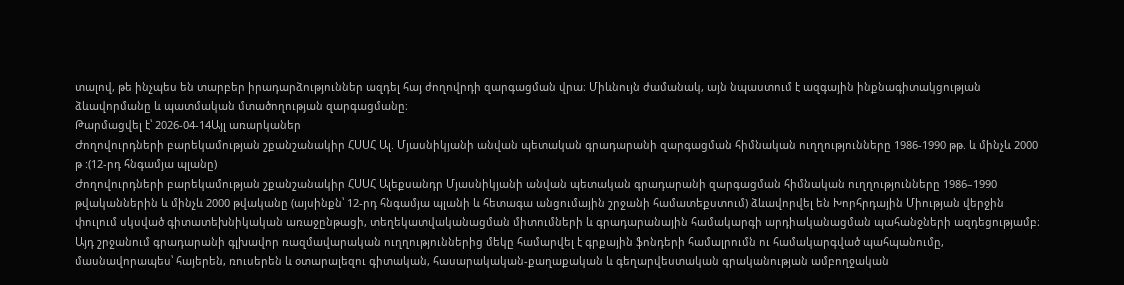տալով, թե ինչպես են տարբեր իրադարձություններ ազդել հայ ժողովրդի զարգացման վրա։ Միևնույն ժամանակ, այն նպաստում է ազգային ինքնագիտակցության ձևավորմանը և պատմական մտածողության զարգացմանը։
Թարմացվել է՝ 2026-04-14Այլ առարկաներ
Ժողովուրդների բարեկամության շքանշանակիր ՀՍՍՀ Ալ. Մյասնիկյանի անվան պետական գրադարանի զարգացման հիմնական ուղղությունները 1986-1990 թթ. և մինչև 2000 թ :(12-րդ հնգամյա պլանը)
Ժողովուրդների բարեկամության շքանշանակիր ՀՍՍՀ Ալեքսանդր Մյասնիկյանի անվան պետական գրադարանի զարգացման հիմնական ուղղությունները 1986–1990 թվականներին և մինչև 2000 թվականը (այսինքն՝ 12-րդ հնգամյա պլանի և հետագա անցումային շրջանի համատեքստում) ձևավորվել են Խորհրդային Միության վերջին փուլում սկսված գիտատեխնիկական առաջընթացի, տեղեկատվականացման միտումների և գրադարանային համակարգի արդիականացման պահանջների ազդեցությամբ։ Այդ շրջանում գրադարանի գլխավոր ռազմավարական ուղղություններից մեկը համարվել է գրքային ֆոնդերի համալրումն ու համակարգված պահպանումը, մասնավորապես՝ հայերեն, ռուսերեն և օտարալեզու գիտական, հասարակական-քաղաքական և գեղարվեստական գրականության ամբողջական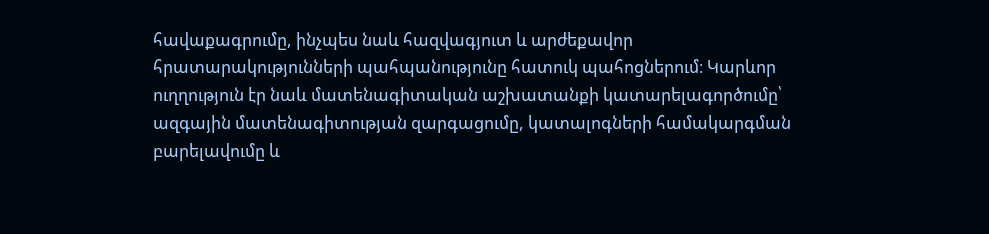հավաքագրումը, ինչպես նաև հազվագյուտ և արժեքավոր հրատարակությունների պահպանությունը հատուկ պահոցներում։ Կարևոր ուղղություն էր նաև մատենագիտական աշխատանքի կատարելագործումը՝ ազգային մատենագիտության զարգացումը, կատալոգների համակարգման բարելավումը և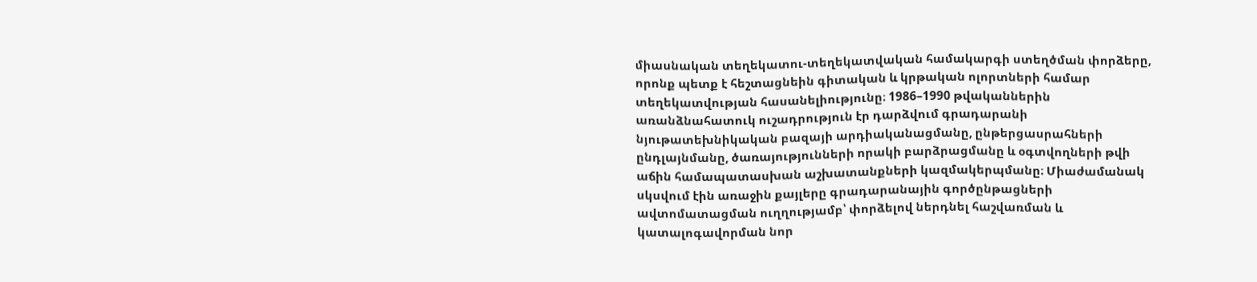միասնական տեղեկատու-տեղեկատվական համակարգի ստեղծման փորձերը, որոնք պետք է հեշտացնեին գիտական և կրթական ոլորտների համար տեղեկատվության հասանելիությունը։ 1986–1990 թվականներին առանձնահատուկ ուշադրություն էր դարձվում գրադարանի նյութատեխնիկական բազայի արդիականացմանը, ընթերցասրահների ընդլայնմանը, ծառայությունների որակի բարձրացմանը և օգտվողների թվի աճին համապատասխան աշխատանքների կազմակերպմանը։ Միաժամանակ սկսվում էին առաջին քայլերը գրադարանային գործընթացների ավտոմատացման ուղղությամբ՝ փորձելով ներդնել հաշվառման և կատալոգավորման նոր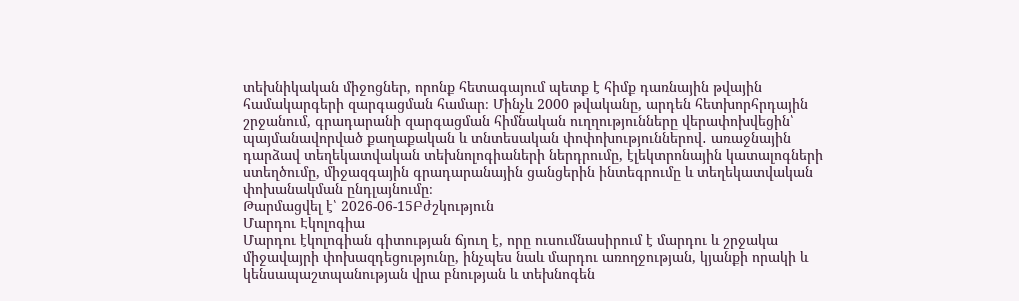տեխնիկական միջոցներ, որոնք հետագայում պետք է հիմք դառնային թվային համակարգերի զարգացման համար։ Մինչև 2000 թվականը, արդեն հետխորհրդային շրջանում, գրադարանի զարգացման հիմնական ուղղությունները վերափոխվեցին՝ պայմանավորված քաղաքական և տնտեսական փոփոխություններով․ առաջնային դարձավ տեղեկատվական տեխնոլոգիաների ներդրումը, էլեկտրոնային կատալոգների ստեղծումը, միջազգային գրադարանային ցանցերին ինտեգրումը և տեղեկատվական փոխանակման ընդլայնումը։
Թարմացվել է՝ 2026-06-15Բժշկություն
Մարդու Էկոլոգիա
Մարդու էկոլոգիան գիտության ճյուղ է, որը ուսումնասիրում է մարդու և շրջակա միջավայրի փոխազդեցությունը, ինչպես նաև մարդու առողջության, կյանքի որակի և կենսապաշտպանության վրա բնության և տեխնոգեն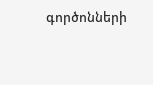գործոնների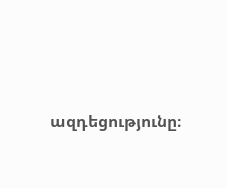ազդեցությունը։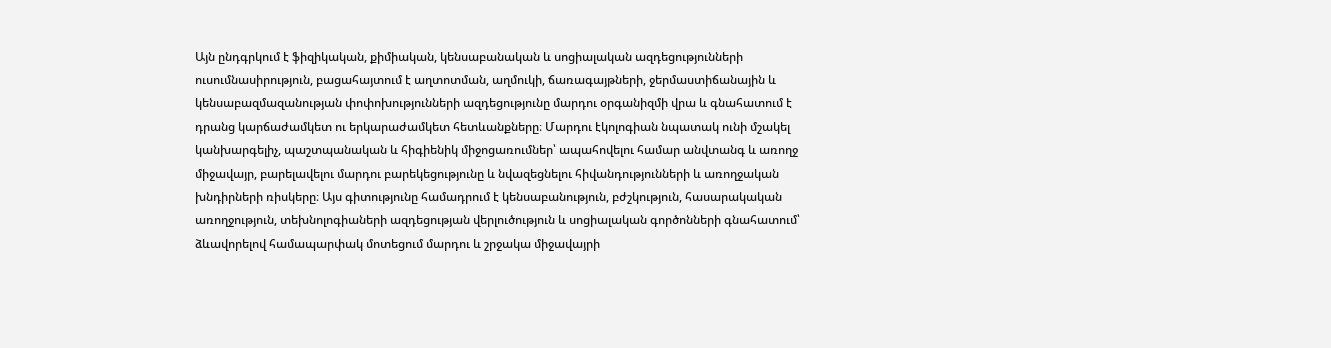Այն ընդգրկում է ֆիզիկական, քիմիական, կենսաբանական և սոցիալական ազդեցությունների ուսումնասիրություն, բացահայտում է աղտոտման, աղմուկի, ճառագայթների, ջերմաստիճանային և կենսաբազմազանության փոփոխությունների ազդեցությունը մարդու օրգանիզմի վրա և գնահատում է դրանց կարճաժամկետ ու երկարաժամկետ հետևանքները։ Մարդու էկոլոգիան նպատակ ունի մշակել կանխարգելիչ, պաշտպանական և հիգիենիկ միջոցառումներ՝ ապահովելու համար անվտանգ և առողջ միջավայր, բարելավելու մարդու բարեկեցությունը և նվազեցնելու հիվանդությունների և առողջական խնդիրների ռիսկերը։ Այս գիտությունը համադրում է կենսաբանություն, բժշկություն, հասարակական առողջություն, տեխնոլոգիաների ազդեցության վերլուծություն և սոցիալական գործոնների գնահատում՝ ձևավորելով համապարփակ մոտեցում մարդու և շրջակա միջավայրի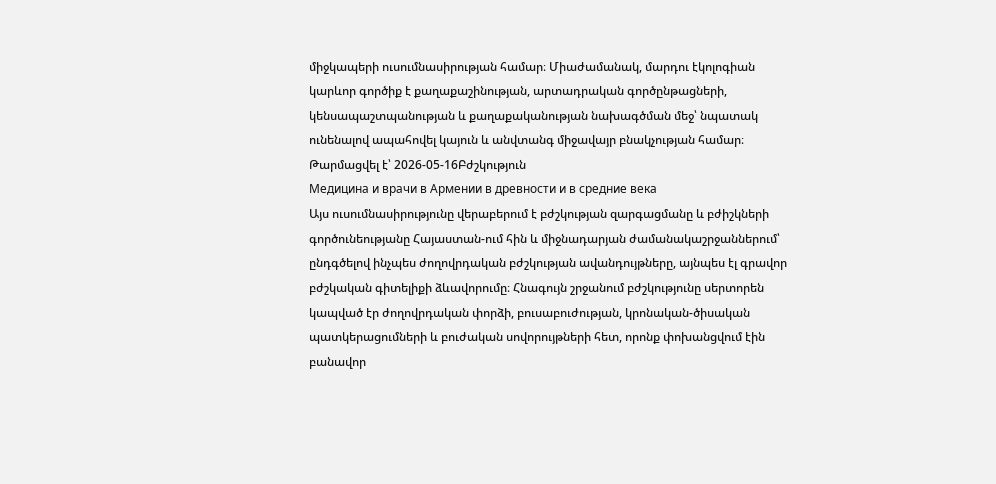միջկապերի ուսումնասիրության համար։ Միաժամանակ, մարդու էկոլոգիան կարևոր գործիք է քաղաքաշինության, արտադրական գործընթացների, կենսապաշտպանության և քաղաքականության նախագծման մեջ՝ նպատակ ունենալով ապահովել կայուն և անվտանգ միջավայր բնակչության համար։
Թարմացվել է՝ 2026-05-16Բժշկություն
Медицина и врачи в Армении в древности и в средние века
Այս ուսումնասիրությունը վերաբերում է բժշկության զարգացմանը և բժիշկների գործունեությանը Հայաստան-ում հին և միջնադարյան ժամանակաշրջաններում՝ ընդգծելով ինչպես ժողովրդական բժշկության ավանդույթները, այնպես էլ գրավոր բժշկական գիտելիքի ձևավորումը։ Հնագույն շրջանում բժշկությունը սերտորեն կապված էր ժողովրդական փորձի, բուսաբուժության, կրոնական-ծիսական պատկերացումների և բուժական սովորույթների հետ, որոնք փոխանցվում էին բանավոր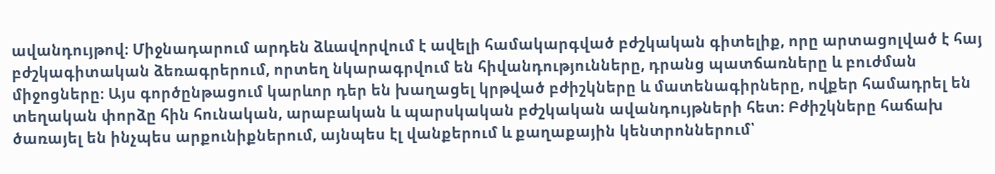ավանդույթով։ Միջնադարում արդեն ձևավորվում է ավելի համակարգված բժշկական գիտելիք, որը արտացոլված է հայ բժշկագիտական ձեռագրերում, որտեղ նկարագրվում են հիվանդությունները, դրանց պատճառները և բուժման միջոցները։ Այս գործընթացում կարևոր դեր են խաղացել կրթված բժիշկները և մատենագիրները, ովքեր համադրել են տեղական փորձը հին հունական, արաբական և պարսկական բժշկական ավանդույթների հետ։ Բժիշկները հաճախ ծառայել են ինչպես արքունիքներում, այնպես էլ վանքերում և քաղաքային կենտրոններում՝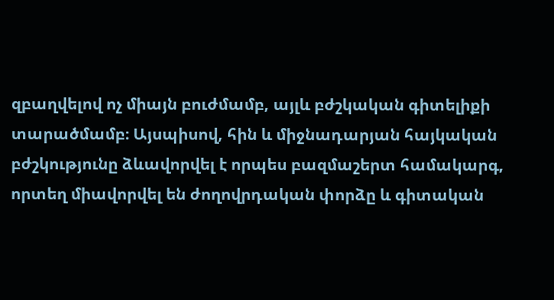զբաղվելով ոչ միայն բուժմամբ, այլև բժշկական գիտելիքի տարածմամբ։ Այսպիսով, հին և միջնադարյան հայկական բժշկությունը ձևավորվել է որպես բազմաշերտ համակարգ, որտեղ միավորվել են ժողովրդական փորձը և գիտական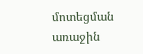մոտեցման առաջին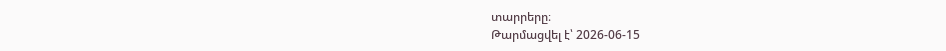տարրերը։
Թարմացվել է՝ 2026-06-15